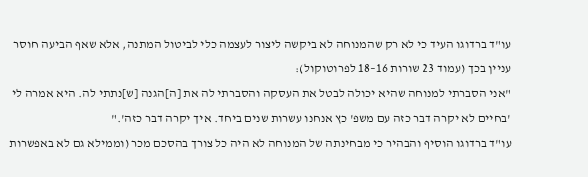עו"ד ברדוגו העיד כי לא רק שהמנוחה לא ביקשה ליצור לעצמה כלי לביטול המתנה, אלא שאף הביעה חוסר עניין בכך (עמוד 23 שורות 16–18 לפרוטוקול):
"אני הסברתי למנוחה שהיא יכולה לבטל את העסקה והסברתי לה את [ה]הגנה [ש]נתתי לה. היא אמרה לי 'בחיים לא יקרה דבר כזה עם משפ' כץ אנחנו עשרות שנים ביחד. איך יקרה דבר כזה'."
עו"ד ברדוגו הוסיף והבהיר כי מבחינתה של המנוחה לא היה כל צורך בהסכם מכר (וממילא גם לא באפשרות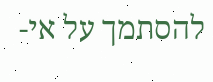להסתמך על אי-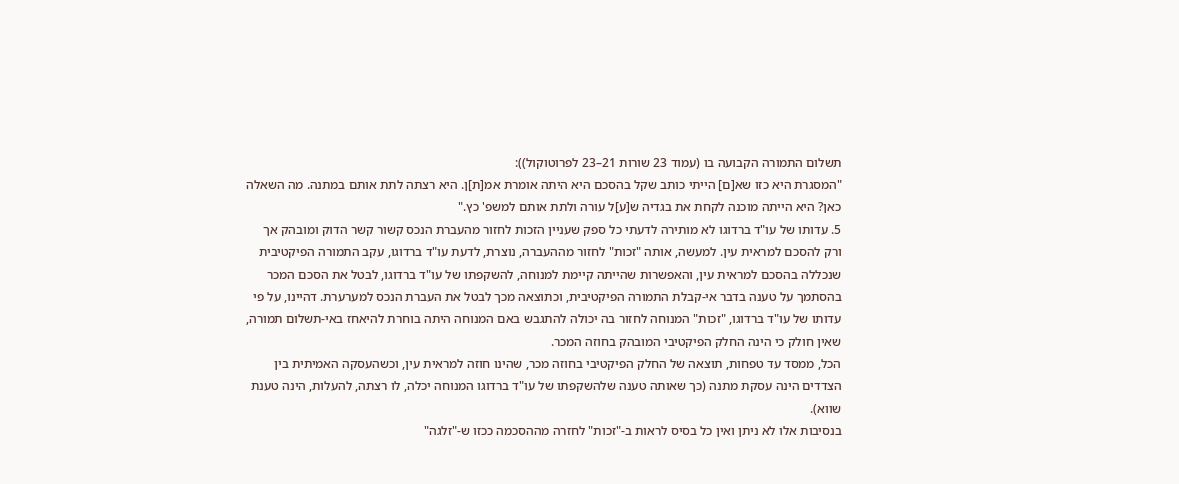תשלום התמורה הקבועה בו (עמוד 23 שורות 21–23 לפרוטוקול)):
"המסגרת היא כזו שא[ם] הייתי כותב שקל בהסכם היא היתה אומרת אמ[ת]ן. היא רצתה לתת אותם במתנה. מה השאלה כאן? היא הייתה מוכנה לקחת את בגדיה ש[ע]ל עורה ולתת אותם למשפ' כץ."
5. עדותו של עו"ד ברדוגו לא מותירה לדעתי כל ספק שעניין הזכות לחזור מהעברת הנכס קשור קשר הדוק ומובהק אך ורק להסכם למראית עין. למעשה, אותה "זכות" לחזור מההעברה, נוצרת, לדעת עו"ד ברדוגו, עקב התמורה הפיקטיבית שנכללה בהסכם למראית עין, והאפשרות שהייתה קיימת למנוחה, להשקפתו של עו"ד ברדוגו, לבטל את הסכם המכר בהסתמך על טענה בדבר אי-קבלת התמורה הפיקטיבית, וכתוצאה מכך לבטל את העברת הנכס למערערת. דהיינו, על פי עדותו של עו"ד ברדוגו, "זכות" המנוחה לחזור בה יכולה להתגבש באם המנוחה היתה בוחרת להיאחז באי-תשלום תמורה, שאין חולק כי הינה החלק הפיקטיבי המובהק בחוזה המכר.
הכל, ממסד עד טפחות, תוצאה של החלק הפיקטיבי בחוזה מכר, שהינו חוזה למראית עין, וכשהעסקה האמיתית בין הצדדים הינה עסקת מתנה (כך שאותה טענה שלהשקפתו של עו"ד ברדוגו המנוחה יכלה, לו רצתה, להעלות, הינה טענת שווא).
בנסיבות אלו לא ניתן ואין כל בסיס לראות ב-"זכות" לחזרה מההסכמה ככזו ש-"זלגה"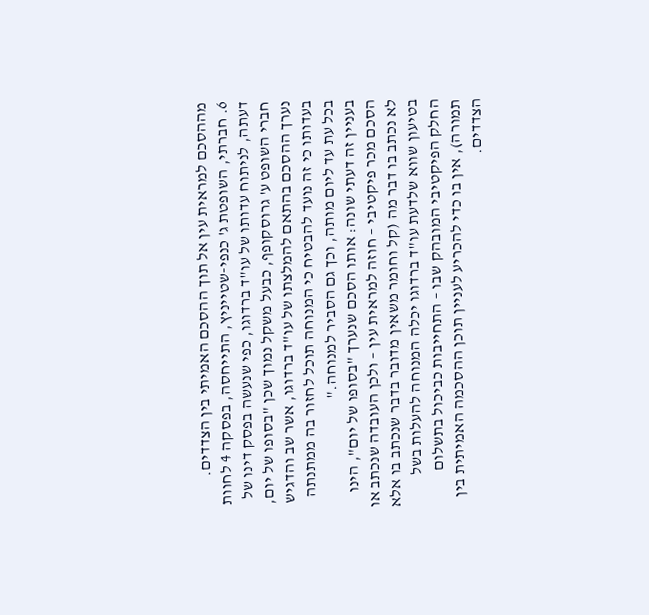מההסכם למראית עין אל תוך ההסכם האמיתי בין הצדדים.
6. חברתי, השופטת ג' כנפי-שטייניץ, התייחסה, בפסקה 4 לחוות דעתה, לניתוח עדותו של עו"ד ברדוגו, כפי שנעשה בפסק דינו של חברי השופט ע' גרוסקופף, כבעל משקל נמוך שכן "בסופו של יום, נערך ההסכם בהתאם להמלצתו של עו"ד ברדוגו, אשר שב והדגיש בעדותו כי זה נועד להבטיח כי המנוחה תוכל לחזור בה ממתנתה בכל עת עד ליום מותה, וכך גם הסביר למנוחה."
בעניין זה דעתי שונה: אותו הסכם שנערך "בסופו של יום", הינו הסכם מכר פיקטיבי – חוזה למראית עין – ולכן העובדה שנכתב או לא נכתב בו דבר מה (קל וחומר משאין מדובר בדבר שנכתב בו אלא בטיעון שווא שלדעת עו"ד ברדוגו יכלה המנוחה להעלות בשל החלק הפיקטיבי המובהק שבו – התחייבות כביכול בתשלום תמורה), אין בו כדי להכריע לעניין תוכן ההסכמה האמיתית בין הצדדים.